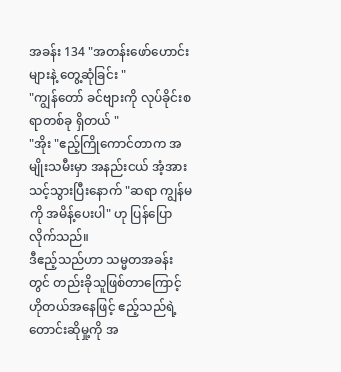အခန်း 134 "အတန်းဖော်ဟောင်းများနဲ့ တွေ့ဆုံခြင်း "
"ကျွန်တော် ခင်ဗျားကို လုပ်ခိုင်းစရာတစ်ခု ရှိတယ် "
"အိုး "ဧည့်ကြိုကောင်တာက အမျိုးသမီးမှာ အနည်းငယ် အံ့အားသင့်သွားပြီးနောက် "ဆရာ ကျွန်မကို အမိန့်ပေးပါ" ဟု ပြန်ပြောလိုက်သည်။
ဒီဧည့်သည်ဟာ သမ္မတအခန်းတွင် တည်းခိုသူဖြစ်တာကြောင့် ဟိုတယ်အနေဖြင့် ဧည့်သည်ရဲ့တောင်းဆိုမှု့ကို အ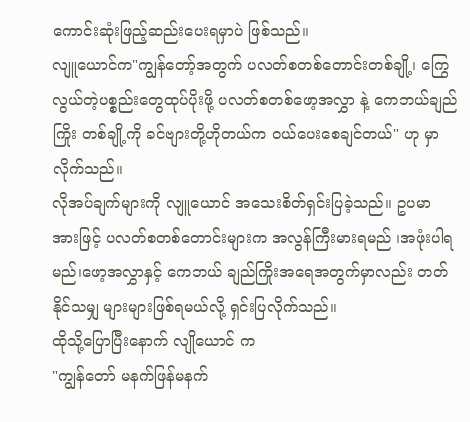ကောင်းဆုံးဖြည့်ဆည်းပေးရမှာပဲ ဖြစ်သည်။
လျူယောင်က"ကျွန်တော့်အတွက် ပလတ်စတစ်တောင်းတစ်ချို့၊ ကြွေလွယ်တဲ့ပစ္စည်းတွေထုပ်ပိုးဖို့ ပလတ်စတစ်ဖော့အလွှာ နဲ့ ကေဘယ်ချည်ကြိုး တစ်ချို့ကို ခင်ဗျားတို့ဟိုတယ်က ဝယ်ပေးစေချင်တယ်" ဟု မှာလိုက်သည်။
လိုအပ်ချက်များကို လျူယောင် အသေးစိတ်ရှင်းပြခဲ့သည်။ ဥပမာအားဖြင့် ပလတ်စတစ်တောင်းများက အလွန်ကြီးမားရမည် ၊အဖုံးပါရမည်၊ဖော့အလွှာနှင့် ကေဘယ် ချည်ကြိုးအရေအတွက်မှာလည်း တတ်နိုင်သမျှ များများဖြစ်ရမယ်လို့ ရှင်းပြလိုက်သည်။
ထိုသို့ပြောပြီးနောက် လျိုယောင် က
"ကျွန်တော် မနက်ဖြန်မနက်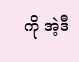ကို အဲ့ဒီ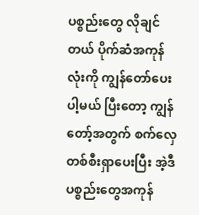ပစ္စည်းတွေ လိုချင်တယ် ပိုက်ဆံအကုန်လုံးကို ကျွန်တော်ပေးပါ့မယ် ပြီးတော့ ကျွန်တော့်အတွက် စက်လှေတစ်စီးရှာပေးပြီး အဲ့ဒီပစ္စည်းတွေအကုန်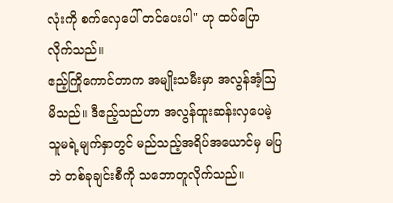လုံးကို စက်လှေပေါ် တင်ပေးပါ" ဟု ထပ်ပြောလိုက်သည်။
ဧည့်ကြိုကောင်တာက အမျိုးသမီးမှာ အလွန်အံ့ဩမိသည်။ ဒီဧည့်သည်ဟာ အလွန်ထူးဆန်းလှပေမဲ့ သူမရဲ့မျက်နှာတွင် မည်သည့်အရိပ်အယောင်မှ မပြဘဲ တစ်ခုချင်းစီကို သဘောတူလိုက်သည်။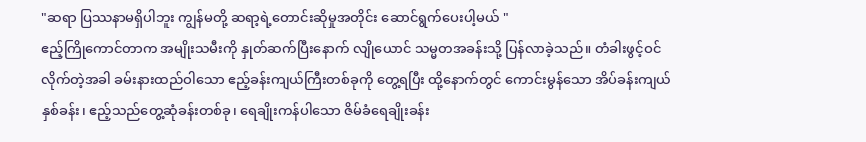"ဆရာ ပြဿနာမရှိပါဘူး ကျွန်မတို့ ဆရာ့ရဲ့တောင်းဆိုမှုအတိုင်း ဆောင်ရွက်ပေးပါ့မယ် "
ဧည့်ကြိုကောင်တာက အမျိုးသမီးကို နှုတ်ဆက်ပြီးနောက် လျိုယောင် သမ္မတအခန်းသို့ ပြန်လာခဲ့သည်။ တံခါးဖွင့်ဝင်လိုက်တဲ့အခါ ခမ်းနားထည်ဝါသော ဧည့်ခန်းကျယ်ကြီးတစ်ခုကို တွေ့ရပြီး ထို့နောက်တွင် ကောင်းမွန်သော အိပ်ခန်းကျယ်နှစ်ခန်း၊ ဧည့်သည်တွေ့ဆုံခန်းတစ်ခု၊ ရေချိုးကန်ပါသော ဇိမ်ခံရေချိုးခန်း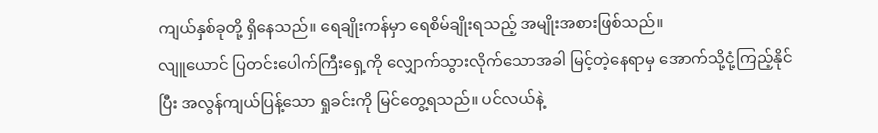ကျယ်နှစ်ခုတို့ ရှိနေသည်။ ရေချိုးကန်မှာ ရေစိမ်ချိုးရသည့် အမျိုးအစားဖြစ်သည်။
လျူယောင် ပြတင်းပေါက်ကြီးရှေ့ကို လျှောက်သွားလိုက်သောအခါ မြင့်တဲ့နေရာမှ အောက်သို့ငုံ့ကြည့်နိုင်ပြီး အလွန်ကျယ်ပြန့်သော ရှုခင်းကို မြင်တွေ့ရသည်။ ပင်လယ်နဲ့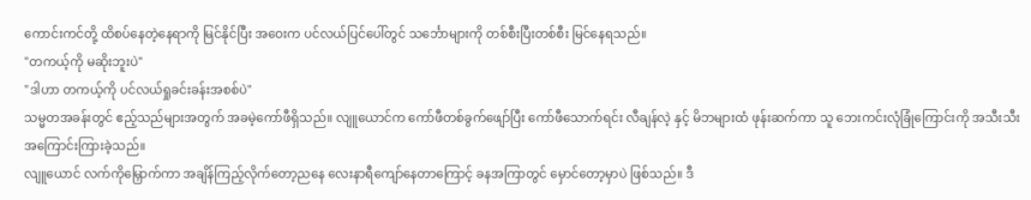ကောင်းကင်တို့ ထိစပ်နေတဲ့နေရာကို မြင်နိုင်ပြီး အဝေးက ပင်လယ်ပြင်ပေါ်တွင် သင်္ဘောများကို တစ်စီးပြီးတစ်စီး မြင်နေရသည်။
"တကယ့်ကို မဆိုးဘူးပဲ"
"ဒါဟာ တကယ့်ကို ပင်လယ်ရှုခင်းခန်းအစစ်ပဲ"
သမ္မတအခန်းတွင် ဧည့်သည်များအတွက် အခမဲ့ကော်ဖီရှိသည်။ လျူယောင်က ကော်ဖီတစ်ခွက်ဖျော်ပြီး ကော်ဖီသောက်ရင်း လီချန်လဲ့ နှင့် မိဘများထံ ဖုန်းဆက်ကာ သူ ဘေးကင်းလုံခြုံကြောင်းကို အသီးသီးအကြောင်းကြားခဲ့သည်။
လျူယောင် လက်ကိုမြှောက်ကာ အချိန်ကြည့်လိုက်တော့ညနေ လေးနာရီကျော်နေတာကြောင့် ခနအကြာတွင် မှောင်တော့မှာပဲ ဖြစ်သည်။ ဒီ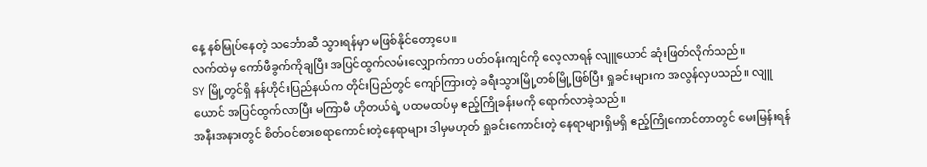နေ့ နစ်မြုပ်နေတဲ့ သင်္ဘောဆီ သွားရန်မှာ မဖြစ်နိုင်တော့ပေ။
လက်ထဲမှ ကော်ဖီခွက်ကိုချပြီး အပြင်ထွက်လမ်းလျှောက်ကာ ပတ်ဝန်းကျင်ကို လေ့လာရန် လျူယောင် ဆုံးဖြတ်လိုက်သည်။
SY မြို့တွင်ရှိ နန်ဟိုင်းပြည်နယ်က တိုင်းပြည်တွင် ကျော်ကြားတဲ့ ခရီးသွားမြို့တစ်မြို့ဖြစ်ပြီး ရှုခင်းများက အလွန်လှပသည်။ လျူယောင် အပြင်ထွက်လာပြီး မကြာမီ ဟိုတယ်ရဲ့ ပထမထပ်မှ ဧည့်ကြိုခန်းမကို ရောက်လာခဲ့သည်။
အနီးအနားတွင် စိတ်ဝင်စားစရာကောင်းတဲ့နေရာများ ဒါမှမဟုတ် ရှုခင်းကောင်းတဲ့ နေရာများရှိမရှိ ဧည့်ကြိုကောင်တာတွင် မေးမြန်းရန်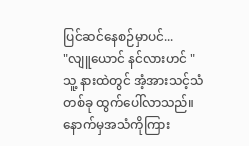ပြင်ဆင်နေစဉ်မှာပင်...
"လျူယောင် နင်လားဟင် "
သူ့ နားထဲတွင် အံ့အားသင့်သံတစ်ခု ထွက်ပေါ်လာသည်။
နောက်မှအသံကိုကြား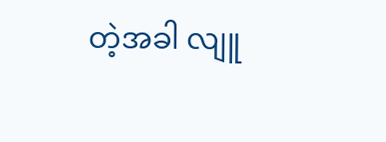တဲ့အခါ လျူ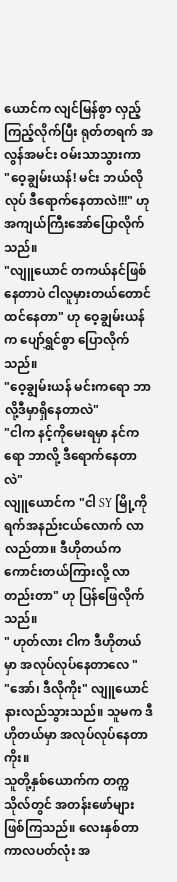ယောင်က လျင်မြန်စွာ လှည့်ကြည့်လိုက်ပြီး ရုတ်တရက် အလွန်အမင်း ဝမ်းသာသွားကာ
"ဝေ့ချွမ်းယန်! မင်း ဘယ်လိုလုပ် ဒီရောက်နေတာလဲ!!!" ဟု အကျယ်ကြီးအော်ပြောလိုက်သည်။
"လျူယောင် တကယ်နင်ဖြစ်နေတာပဲ ငါလူမှားတယ်တောင် ထင်နေတာ" ဟု ဝေ့ချွမ်းယန် က ပျော်ရွှင်စွာ ပြောလိုက်သည်။
"ဝေ့ချွမ်းယန် မင်းကရော ဘာလို့ဒီမှာရှိနေတာလဲ"
"ငါက နင့်ကိုမေးရမှာ နင်ကရော ဘာလို့ ဒီရောက်နေတာလဲ"
လျူယောင်က "ငါ SY မြို့ကို ရက်အနည်းငယ်လောက် လာလည်တာ။ ဒီဟိုတယ်က ကောင်းတယ်ကြားလို့ လာတည်းတာ" ဟု ပြန်ဖြေလိုက်သည်။
" ဟုတ်လား ငါက ဒီဟိုတယ်မှာ အလုပ်လုပ်နေတာလေ "
"အော်၊ ဒီလိုကိုး" လျူယောင် နားလည်သွားသည်။ သူမက ဒီဟိုတယ်မှာ အလုပ်လုပ်နေတာကိုး။
သူတို့နှစ်ယောက်က တက္ကသိုလ်တွင် အတန်းဖော်များဖြစ်ကြသည်။ လေးနှစ်တာကာလပတ်လုံး အ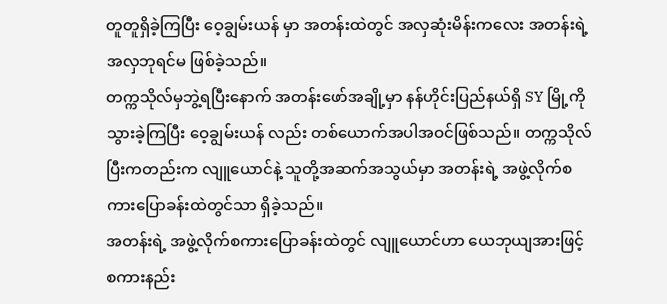တူတူရှိခဲ့ကြပြီး ဝေ့ချွမ်းယန် မှာ အတန်းထဲတွင် အလှဆုံးမိန်းကလေး အတန်းရဲ့အလှဘုရင်မ ဖြစ်ခဲ့သည်။
တက္ကသိုလ်မှဘွဲ့ရပြီးနောက် အတန်းဖော်အချို့မှာ နန်ဟိုင်းပြည်နယ်ရှိ SY မြို့ကို သွားခဲ့ကြပြီး ဝေ့ချွမ်းယန် လည်း တစ်ယောက်အပါအဝင်ဖြစ်သည်။ တက္ကသိုလ်ပြီးကတည်းက လျူယောင်နဲ့ သူတို့အဆက်အသွယ်မှာ အတန်းရဲ့ အဖွဲ့လိုက်စကားပြောခန်းထဲတွင်သာ ရှိခဲ့သည်။
အတန်းရဲ့ အဖွဲ့လိုက်စကားပြောခန်းထဲတွင် လျူယောင်ဟာ ယေဘုယျအားဖြင့် စကားနည်း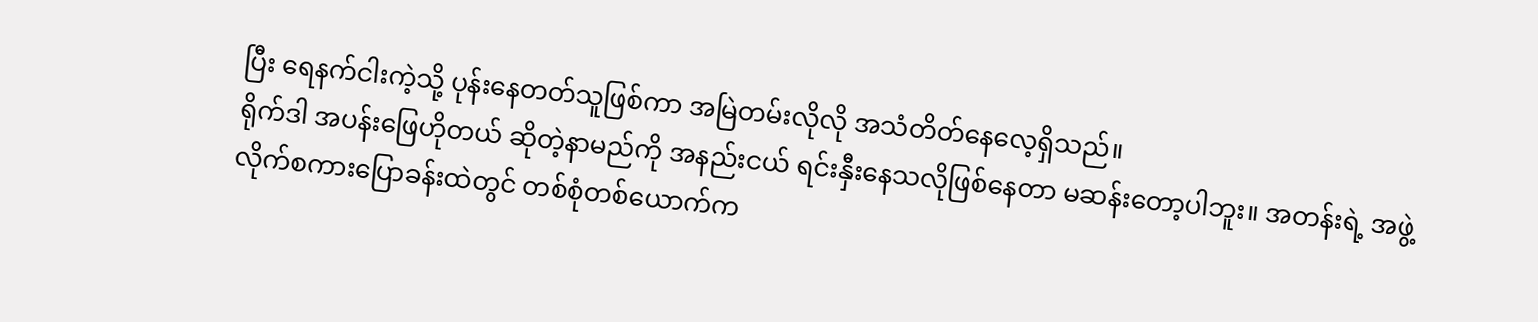ပြီး ရေနက်ငါးကဲ့သို့ ပုန်းနေတတ်သူဖြစ်ကာ အမြဲတမ်းလိုလို အသံတိတ်နေလေ့ရှိသည်။
ရိုက်ဒါ အပန်းဖြေဟိုတယ် ဆိုတဲ့နာမည်ကို အနည်းငယ် ရင်းနှီးနေသလိုဖြစ်နေတာ မဆန်းတော့ပါဘူး။ အတန်းရဲ့ အဖွဲ့လိုက်စကားပြောခန်းထဲတွင် တစ်စုံတစ်ယောက်က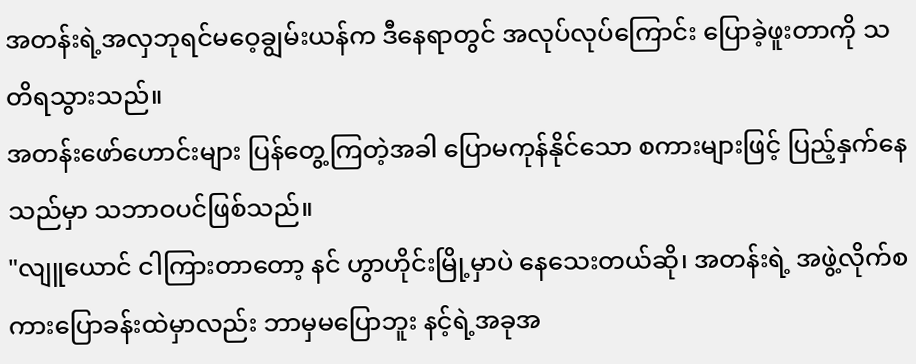အတန်းရဲ့အလှဘုရင်မဝေ့ချွမ်းယန်က ဒီနေရာတွင် အလုပ်လုပ်ကြောင်း ပြောခဲ့ဖူးတာကို သတိရသွားသည်။
အတန်းဖော်ဟောင်းများ ပြန်တွေ့ကြတဲ့အခါ ပြောမကုန်နိုင်သော စကားများဖြင့် ပြည့်နှက်နေသည်မှာ သဘာဝပင်ဖြစ်သည်။
"လျူယောင် ငါကြားတာတော့ နင် ဟွာဟိုင်းမြို့မှာပဲ နေသေးတယ်ဆို၊ အတန်းရဲ့ အဖွဲ့လိုက်စကားပြောခန်းထဲမှာလည်း ဘာမှမပြောဘူး နင့်ရဲ့အခုအ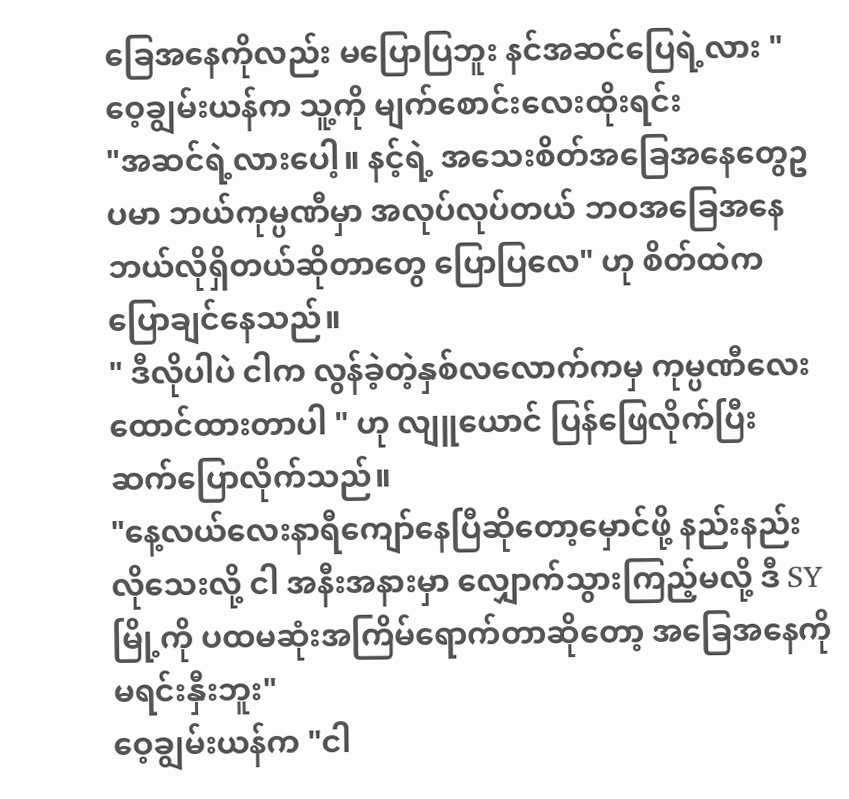ခြေအနေကိုလည်း မပြောပြဘူး နင်အဆင်ပြေရဲ့လား "
ဝေ့ချွမ်းယန်က သူ့ကို မျက်စောင်းလေးထိုးရင်း
"အဆင်ရဲ့လားပေါ့။ နင့်ရဲ့ အသေးစိတ်အခြေအနေတွေဥပမာ ဘယ်ကုမ္ပဏီမှာ အလုပ်လုပ်တယ် ဘဝအခြေအနေ ဘယ်လိုရှိတယ်ဆိုတာတွေ ပြောပြလေ" ဟု စိတ်ထဲက ပြောချင်နေသည်။
" ဒီလိုပါပဲ ငါက လွန်ခဲ့တဲ့နှစ်လလောက်ကမှ ကုမ္ပဏီလေးထောင်ထားတာပါ " ဟု လျူယောင် ပြန်ဖြေလိုက်ပြီး ဆက်ပြောလိုက်သည်။
"နေ့လယ်လေးနာရီကျော်နေပြီဆိုတော့မှောင်ဖို့ နည်းနည်းလိုသေးလို့ ငါ အနီးအနားမှာ လျှောက်သွားကြည့်မလို့ ဒီ SY မြို့ကို ပထမဆုံးအကြိမ်ရောက်တာဆိုတော့ အခြေအနေကို မရင်းနှီးဘူး"
ဝေ့ချွမ်းယန်က "ငါ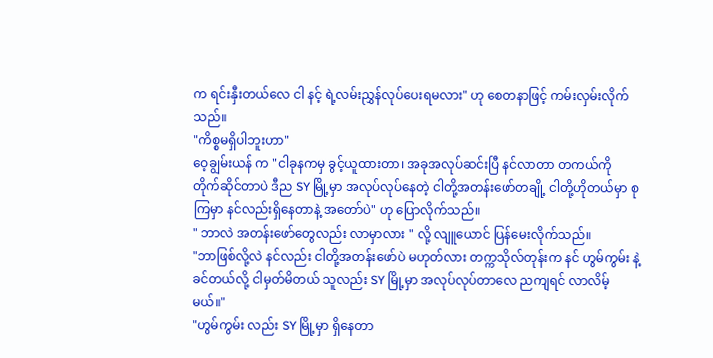က ရင်းနှီးတယ်လေ ငါ နင့် ရဲ့လမ်းညွှန်လုပ်ပေးရမလား" ဟု စေတနာဖြင့် ကမ်းလှမ်းလိုက်သည်။
"ကိစ္စမရှိပါဘူးဟာ"
ဝေ့ချွမ်းယန် က "ငါခုနကမှ ခွင့်ယူထားတာ၊ အခုအလုပ်ဆင်းပြီ နင်လာတာ တကယ်ကို တိုက်ဆိုင်တာပဲ ဒီည SY မြို့မှာ အလုပ်လုပ်နေတဲ့ ငါတို့အတန်းဖော်တချို့ ငါတို့ဟိုတယ်မှာ စုကြမှာ နင်လည်းရှိနေတာနဲ့ အတော်ပဲ" ဟု ပြောလိုက်သည်။
" ဘာလဲ အတန်းဖော်တွေလည်း လာမှာလား " လို့ လျူယောင် ပြန်မေးလိုက်သည်။
"ဘာဖြစ်လို့လဲ နင်လည်း ငါတို့အတန်းဖော်ပဲ မဟုတ်လား တက္ကသိုလ်တုန်းက နင် ဟွမ်ကွမ်း နဲ့ ခင်တယ်လို့ ငါမှတ်မိတယ် သူလည်း SY မြို့မှာ အလုပ်လုပ်တာလေ ညကျရင် လာလိမ့်မယ်။"
"ဟွမ်ကွမ်း လည်း SY မြို့မှာ ရှိနေတာ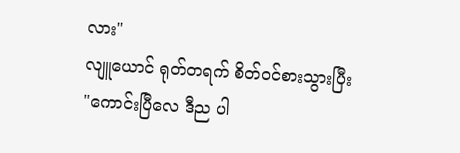လား"
လျူယောင် ရုတ်တရက် စိတ်ဝင်စားသွားပြီး
"ကောင်းပြီလေ ဒီည ပါ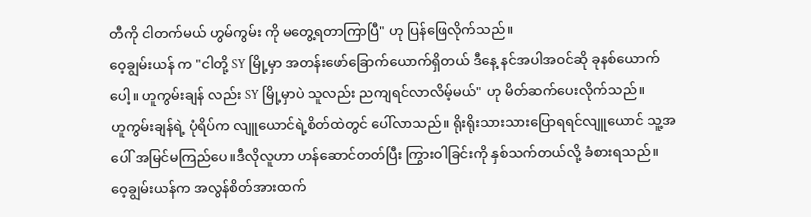တီကို ငါတက်မယ် ဟွမ်ကွမ်း ကို မတွေ့ရတာကြာပြီ" ဟု ပြန်ဖြေလိုက်သည်။
ဝေ့ချွမ်းယန် က "ငါတို့ SY မြို့မှာ အတန်းဖော်ခြောက်ယောက်ရှိတယ် ဒီနေ့ နင်အပါအဝင်ဆို ခုနစ်ယောက်ပေါ့။ ဟူကွမ်းချန် လည်း SY မြို့မှာပဲ သူလည်း ညကျရင်လာလိမ့်မယ်" ဟု မိတ်ဆက်ပေးလိုက်သည်။
ဟူကွမ်းချန်ရဲ့ ပုံရိပ်က လျူယောင်ရဲ့စိတ်ထဲတွင် ပေါ်လာသည်။ ရိုးရိုးသားသားပြောရရင်လျူယောင် သူ့အပေါ် အမြင်မကြည်ပေ။ဒီလိုလူဟာ ဟန်ဆောင်တတ်ပြီး ကြွားဝါခြင်းကို နှစ်သက်တယ်လို့ ခံစားရသည်။
ဝေ့ချွမ်းယန်က အလွန်စိတ်အားထက်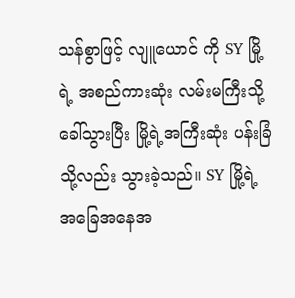သန်စွာဖြင့် လျူယောင် ကို SY မြို့ရဲ့ အစည်ကားဆုံး လမ်းမကြီးသို့ ခေါ်သွားပြီး မြို့ရဲ့အကြီးဆုံး ပန်းခြံသို့လည်း သွားခဲ့သည်။ SY မြို့ရဲ့ အခြေအနေအ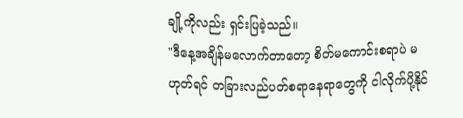ချို့ကိုလည်း ရှင်းပြခဲ့သည်။
"ဒီနေ့အချိန်မလောက်တာတော့ စိတ်မကောင်းစရာပဲ မဟုတ်ရင် တခြားလည်ပတ်စရာနေရာတွေကို ငါလိုက်ပို့နိုင်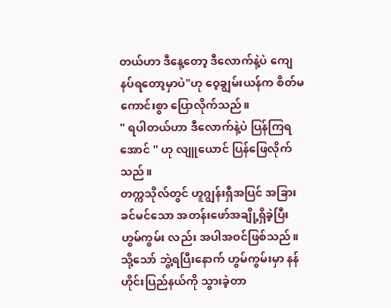တယ်ဟာ ဒီနေ့တော့ ဒီလောက်နဲ့ပဲ ကျေနပ်ရတော့မှာပဲ"ဟု ဝေ့ချွမ်းယန်က စိတ်မကောင်းစွာ ပြောလိုက်သည်။
" ရပါတယ်ဟာ ဒီလောက်နဲ့ပဲ ပြန်ကြရအောင် " ဟု လျူယောင် ပြန်ဖြေလိုက်သည်။
တက္ကသိုလ်တွင် ဟူဂျွန်းရှီအပြင် အခြားခင်မင်သော အတန်းဖော်အချို့ရှိခဲ့ပြီး ဟွမ်ကွမ်း လည်း အပါအဝင်ဖြစ်သည်။ သို့သော် ဘွဲ့ရပြီးနောက် ဟွမ်ကွမ်းမှာ နန်ဟိုင်းပြည်နယ်ကို သွားခဲ့တာ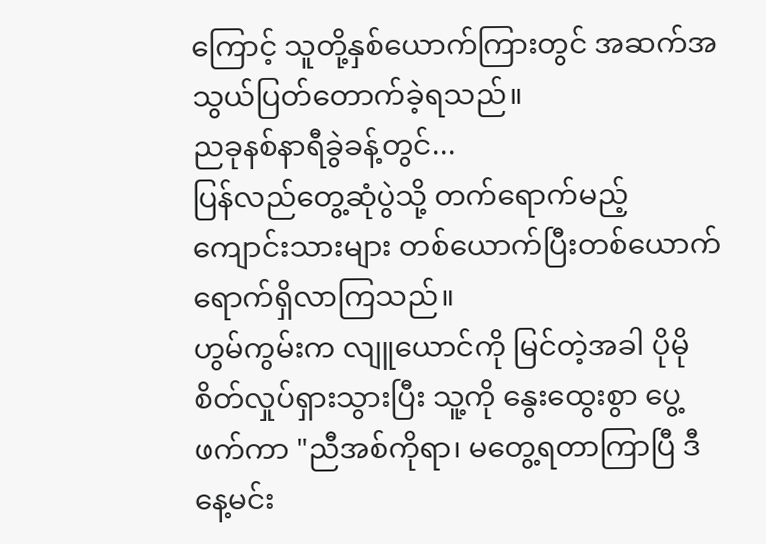ကြောင့် သူတို့နှစ်ယောက်ကြားတွင် အဆက်အသွယ်ပြတ်တောက်ခဲ့ရသည်။
ညခုနစ်နာရီခွဲခန့်တွင်...
ပြန်လည်တွေ့ဆုံပွဲသို့ တက်ရောက်မည့် ကျောင်းသားများ တစ်ယောက်ပြီးတစ်ယောက် ရောက်ရှိလာကြသည်။
ဟွမ်ကွမ်းက လျူယောင်ကို မြင်တဲ့အခါ ပိုမို စိတ်လှုပ်ရှားသွားပြီး သူ့ကို နွေးထွေးစွာ ပွေ့ဖက်ကာ "ညီအစ်ကိုရာ၊ မတွေ့ရတာကြာပြီ ဒီနေ့မင်း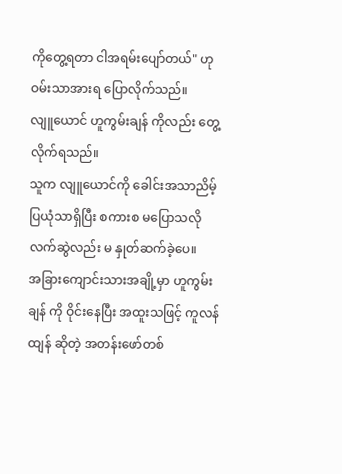ကိုတွေ့ရတာ ငါအရမ်းပျော်တယ်" ဟု ဝမ်းသာအားရ ပြောလိုက်သည်။
လျူယောင် ဟူကွမ်းချန် ကိုလည်း တွေ့လိုက်ရသည်။
သူက လျူယောင်ကို ခေါင်းအသာညိမ့်ပြယုံသာရှိပြီး စကားစ မပြောသလို လက်ဆွဲလည်း မ နှုတ်ဆက်ခဲ့ပေ။
အခြားကျောင်းသားအချို့မှာ ဟူကွမ်းချန် ကို ဝိုင်းနေပြီး အထူးသဖြင့် ကူလန်ထျန် ဆိုတဲ့ အတန်းဖော်တစ်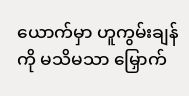ယောက်မှာ ဟူကွမ်းချန်ကို မသိမသာ မြှောက်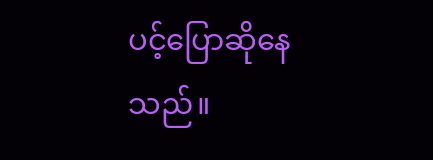ပင့်ပြောဆိုနေသည်။